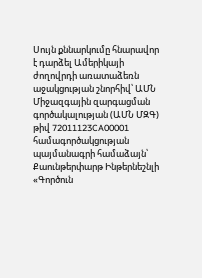Սույն քննարկումը հնարավոր է դարձել Ամերիկայի ժողովրդի առատաձեռն աջակցության շնորհիվ՝ ԱՄՆ Միջազգային զարգացման գործակալության (ԱՄՆ ՄԶԳ) թիվ 72011123CA00001 համագործակցության պայմանագրի համաձայն՝ Քաունթերփարթ Ինթերնեշնլի «Գործուն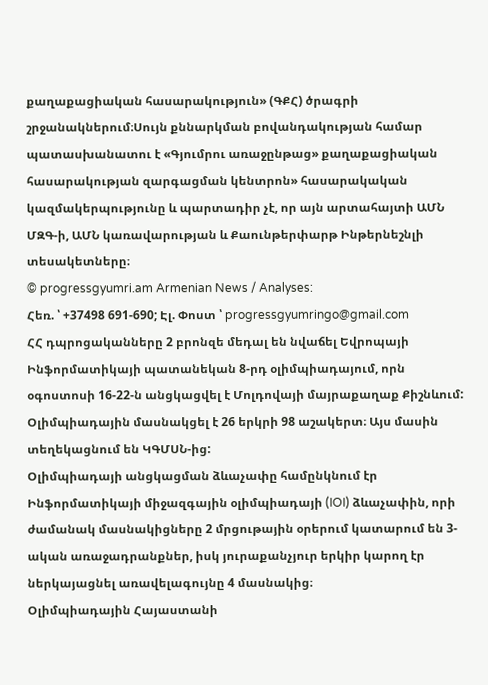քաղաքացիական հասարակություն» (ԳՔՀ) ծրագրի շրջանակներում։Սույն քննարկման բովանդակության համար պատասխանատու է «Գյումրու առաջընթաց» քաղաքացիական հասարակության զարգացման կենտրոն» հասարակական կազմակերպությունը և պարտադիր չէ, որ այն արտահայտի ԱՄՆ ՄԶԳ-ի, ԱՄՆ կառավարության և Քաունթերփարթ Ինթերնեշնլի տեսակետները։
© progressgyumri.am Armenian News / Analyses:
Հեռ. ՝ +37498 691-690; Էլ. Փոստ ՝ progressgyumringo@gmail.com
ՀՀ դպրոցականները 2 բրոնզե մեդալ են նվաճել Եվրոպայի Ինֆորմատիկայի պատանեկան 8-րդ օլիմպիադայում, որն օգոստոսի 16-22-ն անցկացվել է Մոլդովայի մայրաքաղաք Քիշնևում: Օլիմպիադային մասնակցել է 26 երկրի 98 աշակերտ։ Այս մասին տեղեկացնում են ԿԳՄՍՆ-ից:
Օլիմպիադայի անցկացման ձևաչափը համընկնում էր Ինֆորմատիկայի միջազգային օլիմպիադայի (IOI) ձևաչափին, որի ժամանակ մասնակիցները 2 մրցութային օրերում կատարում են 3-ական առաջադրանքներ, իսկ յուրաքանչյուր երկիր կարող էր ներկայացնել առավելագույնը 4 մասնակից։
Օլիմպիադային Հայաստանի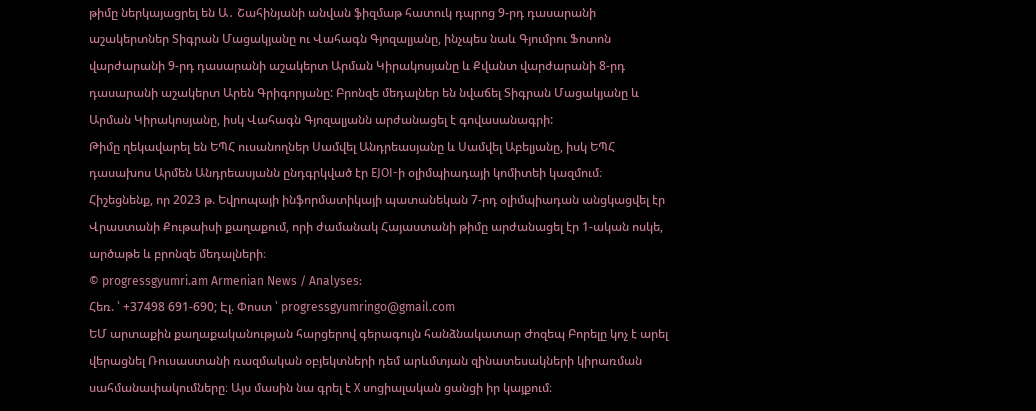թիմը ներկայացրել են Ա․ Շահինյանի անվան ֆիզմաթ հատուկ դպրոց 9-րդ դասարանի աշակերտներ Տիգրան Մացակյանը ու Վահագն Գյոզալյանը, ինչպես նաև Գյումրու Ֆոտոն վարժարանի 9-րդ դասարանի աշակերտ Արման Կիրակոսյանը և Քվանտ վարժարանի 8-րդ դասարանի աշակերտ Արեն Գրիգորյանը: Բրոնզե մեդալներ են նվաճել Տիգրան Մացակյանը և Արման Կիրակոսյանը, իսկ Վահագն Գյոզալյանն արժանացել է գովասանագրի:
Թիմը ղեկավարել են ԵՊՀ ուսանողներ Սամվել Անդրեասյանը և Սամվել Աբելյանը, իսկ ԵՊՀ դասախոս Արմեն Անդրեասյանն ընդգրկված էր EJOI-ի օլիմպիադայի կոմիտեի կազմում։
Հիշեցնենք, որ 2023 թ. Եվրոպայի ինֆորմատիկայի պատանեկան 7-րդ օլիմպիադան անցկացվել էր Վրաստանի Քութաիսի քաղաքում, որի ժամանակ Հայաստանի թիմը արժանացել էր 1-ական ոսկե, արծաթե և բրոնզե մեդալների։
© progressgyumri.am Armenian News / Analyses:
Հեռ. ՝ +37498 691-690; Էլ. Փոստ ՝ progressgyumringo@gmail.com
ԵՄ արտաքին քաղաքականության հարցերով գերագույն հանձնակատար Ժոզեպ Բորելը կոչ է արել վերացնել Ռուսաստանի ռազմական օբյեկտների դեմ արևմտյան զինատեսակների կիրառման սահմանափակումները։ Այս մասին նա գրել է X սոցիալական ցանցի իր կայքում։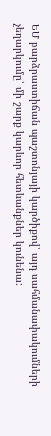ԵՄ բարձրաստիճան պաշտոնյայի կարծիքով՝ այդ սահմանափակումների չեղարկումը՝ մի շարք կարևոր հետևանքներ կունենա: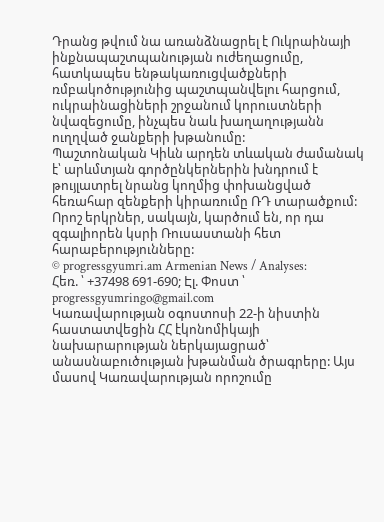Դրանց թվում նա առանձնացրել է Ուկրաինայի ինքնապաշտպանության ուժեղացումը, հատկապես ենթակառուցվածքների ռմբակոծությունից պաշտպանվելու հարցում, ուկրաինացիների շրջանում կորուստների նվազեցումը, ինչպես նաև խաղաղությանն ուղղված ջանքերի խթանումը:
Պաշտոնական Կիևն արդեն տևական ժամանակ է՝ արևմտյան գործընկերներին խնդրում է թույլատրել նրանց կողմից փոխանցված հեռահար զենքերի կիրառումը ՌԴ տարածքում: Որոշ երկրներ, սակայն, կարծում են, որ դա զգալիորեն կսրի Ռուսաստանի հետ հարաբերությունները:
© progressgyumri.am Armenian News / Analyses:
Հեռ. ՝ +37498 691-690; Էլ. Փոստ ՝ progressgyumringo@gmail.com
Կառավարության օգոստոսի 22-ի նիստին հաստատվեցին ՀՀ էկոնոմիկայի նախարարության ներկայացրած՝ անասնաբուծության խթանման ծրագրերը: Այս մասով Կառավարության որոշումը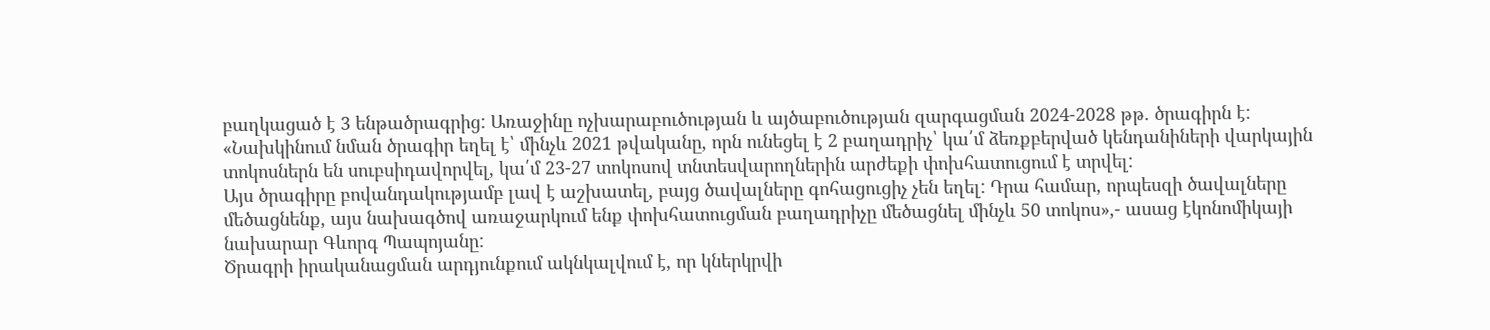բաղկացած է 3 ենթածրագրից: Առաջինը ոչխարաբուծության և այծաբուծության զարգացման 2024-2028 թթ. ծրագիրն է:
«Նախկինում նման ծրագիր եղել է՝ մինչև 2021 թվականը, որն ունեցել է 2 բաղադրիչ՝ կա՛մ ձեռքբերված կենդանիների վարկային տոկոսներն են սուբսիդավորվել, կա՛մ 23-27 տոկոսով տնտեսվարողներին արժեքի փոխհատուցում է տրվել:
Այս ծրագիրը բովանդակությամբ լավ է աշխատել, բայց ծավալները գոհացուցիչ չեն եղել: Դրա համար, որպեսզի ծավալները մեծացնենք, այս նախագծով առաջարկում ենք փոխհատուցման բաղադրիչը մեծացնել մինչև 50 տոկոս»,- ասաց էկոնոմիկայի նախարար Գևորգ Պապոյանը:
Ծրագրի իրականացման արդյունքում ակնկալվում է, որ կներկրվի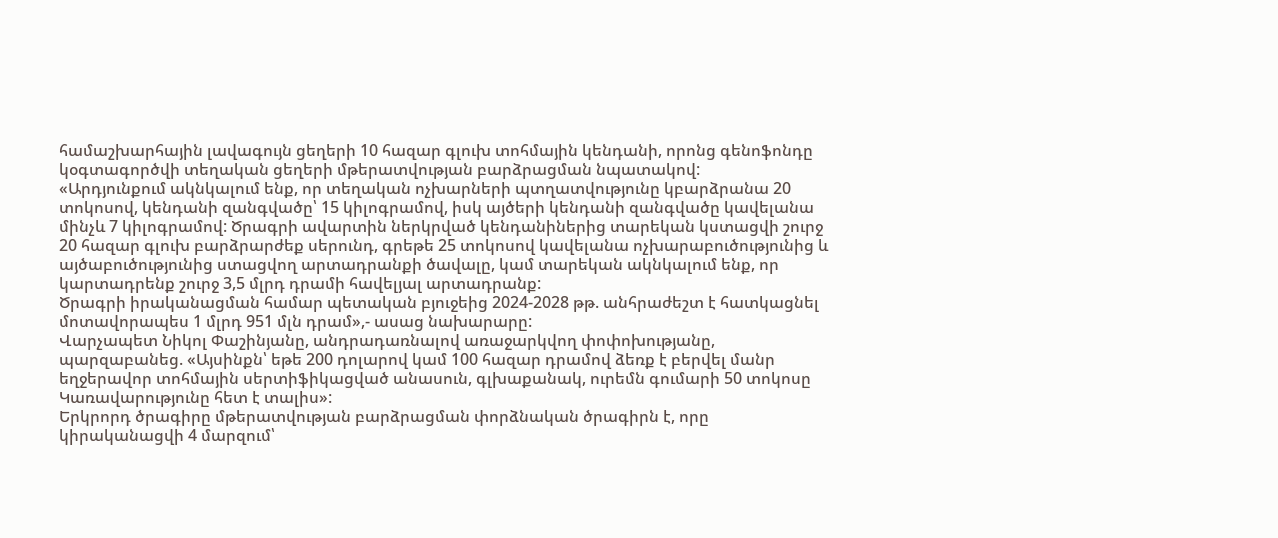համաշխարհային լավագույն ցեղերի 10 հազար գլուխ տոհմային կենդանի, որոնց գենոֆոնդը կօգտագործվի տեղական ցեղերի մթերատվության բարձրացման նպատակով:
«Արդյունքում ակնկալում ենք, որ տեղական ոչխարների պտղատվությունը կբարձրանա 20 տոկոսով, կենդանի զանգվածը՝ 15 կիլոգրամով, իսկ այծերի կենդանի զանգվածը կավելանա մինչև 7 կիլոգրամով: Ծրագրի ավարտին ներկրված կենդանիներից տարեկան կստացվի շուրջ 20 հազար գլուխ բարձրարժեք սերունդ, գրեթե 25 տոկոսով կավելանա ոչխարաբուծությունից և այծաբուծությունից ստացվող արտադրանքի ծավալը, կամ տարեկան ակնկալում ենք, որ կարտադրենք շուրջ 3,5 մլրդ դրամի հավելյալ արտադրանք:
Ծրագրի իրականացման համար պետական բյուջեից 2024-2028 թթ. անհրաժեշտ է հատկացնել մոտավորապես 1 մլրդ 951 մլն դրամ»,- ասաց նախարարը:
Վարչապետ Նիկոլ Փաշինյանը, անդրադառնալով առաջարկվող փոփոխությանը, պարզաբանեց. «Այսինքն՝ եթե 200 դոլարով կամ 100 հազար դրամով ձեռք է բերվել մանր եղջերավոր տոհմային սերտիֆիկացված անասուն, գլխաքանակ, ուրեմն գումարի 50 տոկոսը Կառավարությունը հետ է տալիս»:
Երկրորդ ծրագիրը մթերատվության բարձրացման փորձնական ծրագիրն է, որը կիրականացվի 4 մարզում՝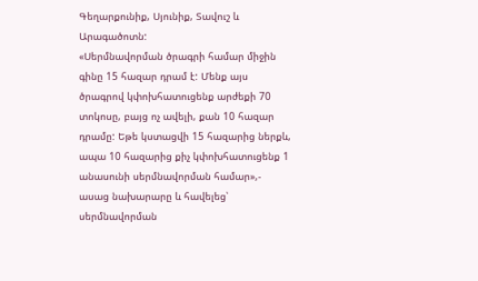Գեղարքունիք, Սյունիք, Տավուշ և Արագածոտն:
«Սերմնավորման ծրագրի համար միջին գինը 15 հազար դրամ է: Մենք այս ծրագրով կփոխհատուցենք արժեքի 70 տոկոսը, բայց ոչ ավելի, քան 10 հազար դրամը: Եթե կստացվի 15 հազարից ներքև, ապա 10 հազարից քիչ կփոխհատուցենք 1 անասունի սերմնավորման համար»,- ասաց նախարարը և հավելեց՝ սերմնավորման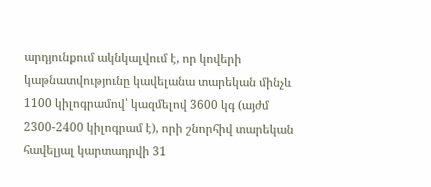արդյունքում ակնկալվում է, որ կովերի կաթնատվությունը կավելանա տարեկան մինչև 1100 կիլոգրամով՝ կազմելով 3600 կգ (այժմ 2300-2400 կիլոգրամ է), որի շնորհիվ տարեկան հավելյալ կարտադրվի 31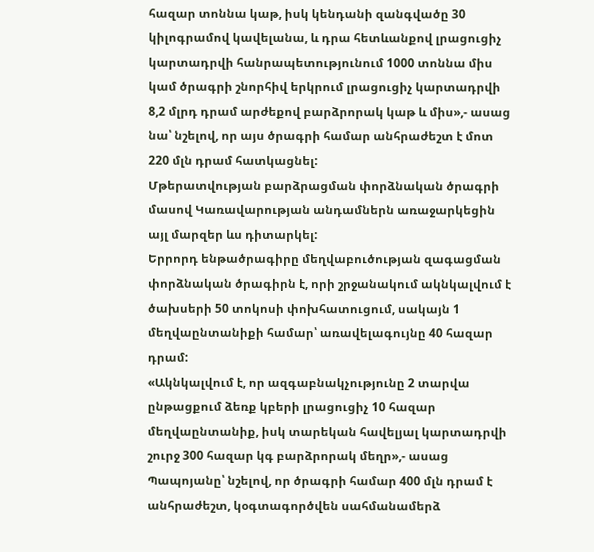հազար տոննա կաթ, իսկ կենդանի զանգվածը 30 կիլոգրամով կավելանա, և դրա հետևանքով լրացուցիչ կարտադրվի հանրապետությունում 1000 տոննա միս կամ ծրագրի շնորհիվ երկրում լրացուցիչ կարտադրվի 8,2 մլրդ դրամ արժեքով բարձրորակ կաթ և միս»,- ասաց նա՝ նշելով, որ այս ծրագրի համար անհրաժեշտ է մոտ 220 մլն դրամ հատկացնել:
Մթերատվության բարձրացման փորձնական ծրագրի մասով Կառավարության անդամներն առաջարկեցին այլ մարզեր ևս դիտարկել:
Երրորդ ենթածրագիրը մեղվաբուծության զագացման փորձնական ծրագիրն է, որի շրջանակում ակնկալվում է ծախսերի 50 տոկոսի փոխհատուցում, սակայն 1 մեղվաընտանիքի համար՝ առավելագույնը 40 հազար դրամ:
«Ակնկալվում է, որ ազգաբնակչությունը 2 տարվա ընթացքում ձեռք կբերի լրացուցիչ 10 հազար մեղվաընտանիք, իսկ տարեկան հավելյալ կարտադրվի շուրջ 300 հազար կգ բարձրորակ մեղր»,- ասաց Պապոյանը՝ նշելով, որ ծրագրի համար 400 մլն դրամ է անհրաժեշտ, կօգտագործվեն սահմանամերձ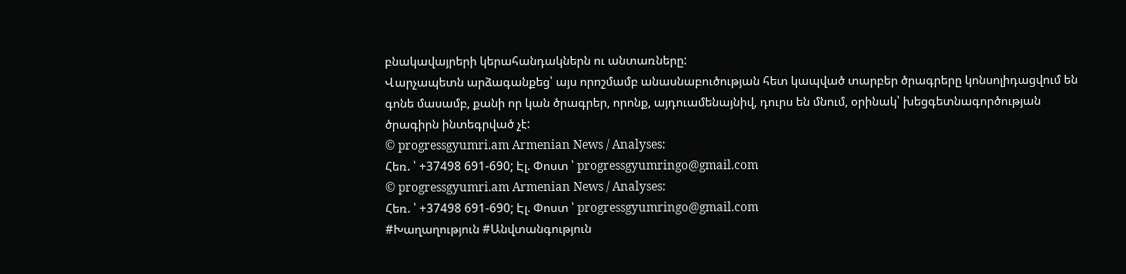բնակավայրերի կերահանդակներն ու անտառները:
Վարչապետն արձագանքեց՝ այս որոշմամբ անասնաբուծության հետ կապված տարբեր ծրագրերը կոնսոլիդացվում են գոնե մասամբ, քանի որ կան ծրագրեր, որոնք, այդուամենայնիվ, դուրս են մնում, օրինակ՝ խեցգետնագործության ծրագիրն ինտեգրված չէ:
© progressgyumri.am Armenian News / Analyses:
Հեռ. ՝ +37498 691-690; Էլ. Փոստ ՝ progressgyumringo@gmail.com
© progressgyumri.am Armenian News / Analyses:
Հեռ. ՝ +37498 691-690; Էլ. Փոստ ՝ progressgyumringo@gmail.com
#Խաղաղություն #Անվտանգություն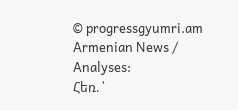© progressgyumri.am Armenian News / Analyses:
Հեռ. ՝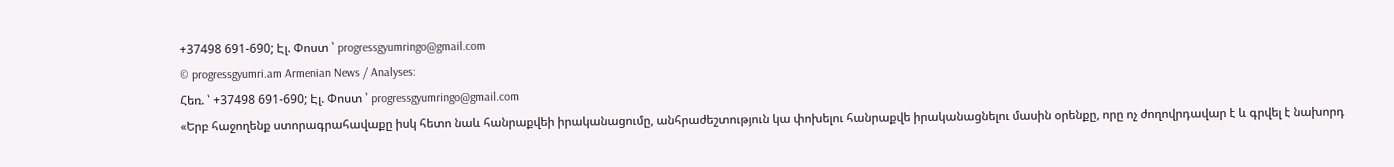+37498 691-690; Էլ. Փոստ ՝ progressgyumringo@gmail.com
© progressgyumri.am Armenian News / Analyses:
Հեռ. ՝ +37498 691-690; Էլ. Փոստ ՝ progressgyumringo@gmail.com
«Երբ հաջողենք ստորագրահավաքը իսկ հետո նաև հանրաքվեի իրականացումը, անհրաժեշտություն կա փոխելու հանրաքվե իրականացնելու մասին օրենքը, որը ոչ ժողովրդավար է և գրվել է նախորդ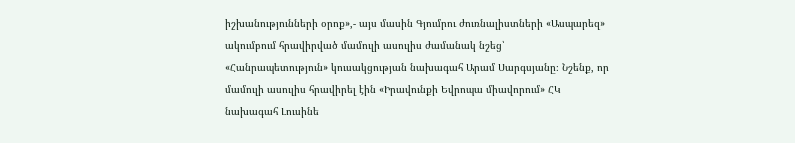իշխանությունների օրոք»,- այս մասին Գյումրու ժուռնալիստների «Ասպարեզ» ակումբում հրավիրված մամուլի ասուլիս ժամանակ նշեց՝ «Հանրապետություն» կուսակցության նախագահ Արամ Սարգսյանը։ Նշենք, որ մամուլի ասուլիս հրավիրել էին «Իրավունքի Եվրոպա միավորում» ՀԿ նախագահ Լուսինե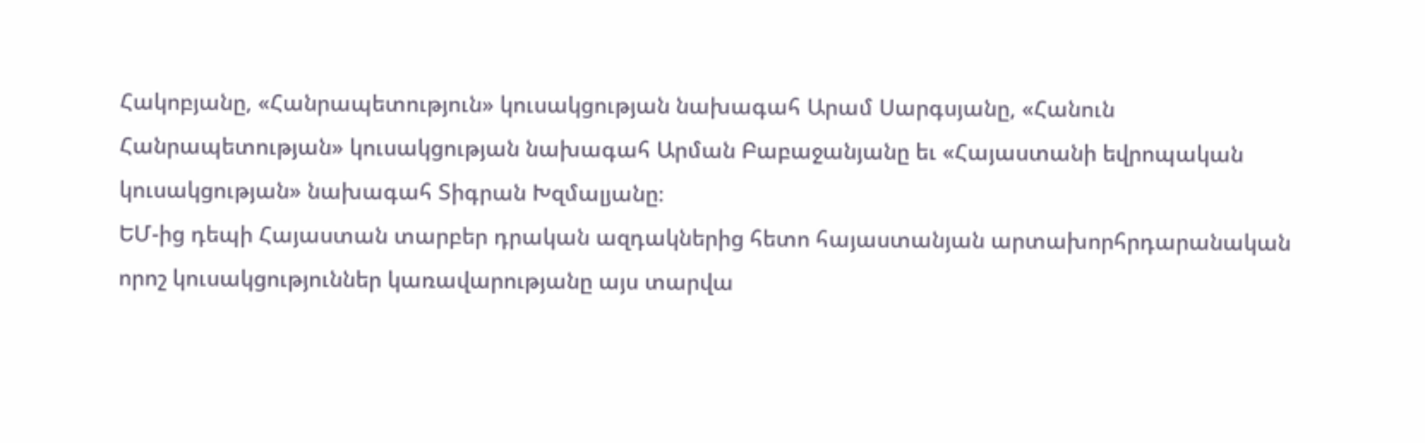Հակոբյանը, «Հանրապետություն» կուսակցության նախագահ Արամ Սարգսյանը, «Հանուն Հանրապետության» կուսակցության նախագահ Արման Բաբաջանյանը եւ «Հայաստանի եվրոպական կուսակցության» նախագահ Տիգրան Խզմալյանը։
ԵՄ-ից դեպի Հայաստան տարբեր դրական ազդակներից հետո հայաստանյան արտախորհրդարանական որոշ կուսակցություններ կառավարությանը այս տարվա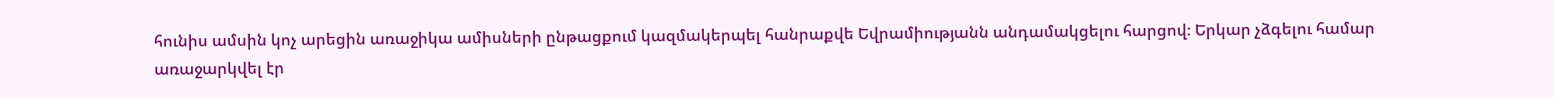հունիս ամսին կոչ արեցին առաջիկա ամիսների ընթացքում կազմակերպել հանրաքվե Եվրամիությանն անդամակցելու հարցով։ Երկար չձգելու համար առաջարկվել էր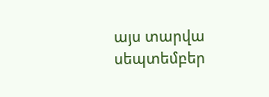այս տարվա սեպտեմբեր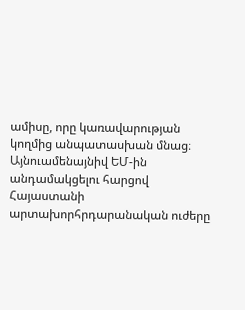ամիսը, որը կառավարության կողմից անպատասխան մնաց։ Այնուամենայնիվ ԵՄ-ին անդամակցելու հարցով Հայաստանի արտախորհրդարանական ուժերը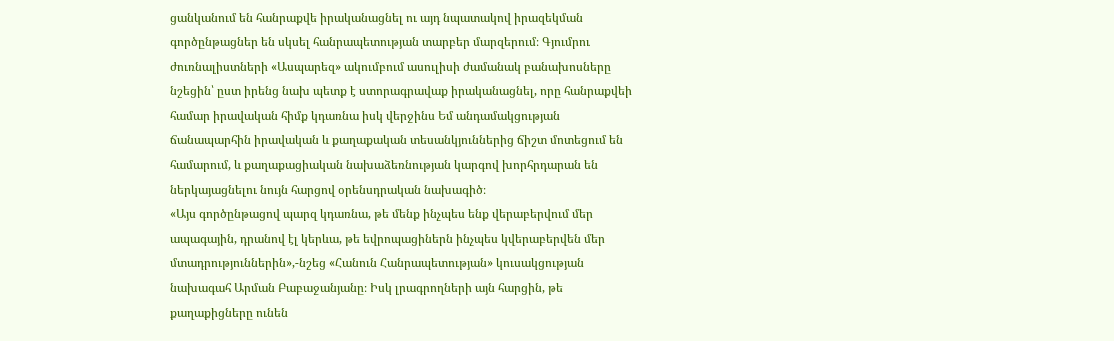ցանկանում են հանրաքվե իրականացնել ու այդ նպատակով իրազեկման գործընթացներ են սկսել հանրապետության տարբեր մարզերում։ Գյումրու ժուռնալիստների «Ասպարեզ» ակումբում ասուլիսի ժամանակ բանախոսները նշեցին՝ ըստ իրենց նախ պետք է ստորագրավաք իրականացնել, որը հանրաքվեի համար իրավական հիմք կդառնա իսկ վերջինս Եմ անդամակցության ճանապարհին իրավական և քաղաքական տեսանկյուններից ճիշտ մոտեցում են համարում, և քաղաքացիական նախաձեռնության կարգով խորհրդարան են ներկայացնելու նույն հարցով օրենսդրական նախագիծ։
«Այս գործընթացով պարզ կդառնա, թե մենք ինչպես ենք վերաբերվում մեր ապագային, դրանով էլ կերևա, թե եվրոպացիներն ինչպես կվերաբերվեն մեր մտադրություններին»,-նշեց «Հանուն Հանրապետության» կուսակցության նախագահ Արման Բաբաջանյանը։ Իսկ լրագրողների այն հարցին, թե քաղաքիցները ունեն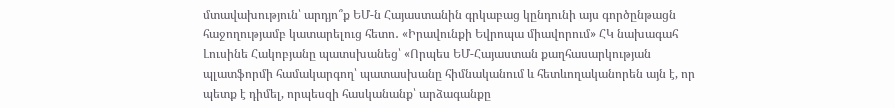մտավախություն՝ արդյո՞ք ԵՄ-ն Հայաստանին գրկաբաց կընդունի այս գործընթացն հաջողությամբ կատարելուց հետո․ «Իրավունքի Եվրոպա միավորում» ՀԿ նախագահ Լուսինե Հակոբյանը պատսխանեց՝ «Որպես ԵՄ-Հայաստան քաղհասարկության պլատֆորմի համակարգող՝ պատասխանը հիմնականում և հետևողականորեն այն է, որ պետք է դիմել, որպեսզի հասկանանք՝ արձագանքը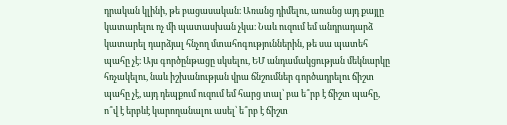դրական կլինի, թե բացասական։ Առանց դիմելու, առանց այդ քայլը կատարելու ոչ մի պատասխան չկա։ Նաև ուզում եմ անդրադարձ կատարել դարձյալ հնչող մտահոգություններին, թե սա պատեհ պահը չէ։ Այս գործընթացը սկսելու, ԵՄ անդամակցության մեկնարկը հռչակելու, նաև իշխանության վրա ճնշումներ գործադրելու ճիշտ պահը չէ, այդ դեպքում ուզում եմ հարց տալ՝ բա ե՞րբ է ճիշտ պահը, ո՞վ է երբևէ կարողանալու ասել՝ ե՞րբ է ճիշտ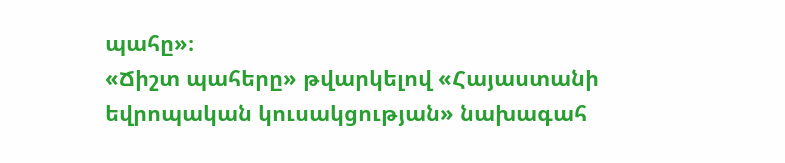պահը»։
«Ճիշտ պահերը» թվարկելով «Հայաստանի եվրոպական կուսակցության» նախագահ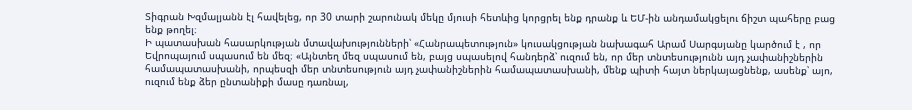Տիգրան Խզմալյանն էլ հավելեց, որ 30 տարի շարունակ մեկը մյուսի հետևից կորցրել ենք դրանք և ԵՄ-ին անդամակցելու ճիշտ պահերը բաց ենք թողել։
Ի պատասխան հասարկության մտավախությունների՝ «Հանրապետություն» կուսակցության նախագահ Արամ Սարգսյանը կարծում է , որ Եվրոպայում սպասում են մեզ։ «Այնտեղ մեզ սպասում են, բայց սպասելով հանդերձ՝ ուզում են, որ մեր տնտեսությունն այդ չափանիշներին համապատասխանի, որպեսզի մեր տնտեսություն այդ չափանիշներին համապատասխանի, մենք պիտի հայտ ներկայացնենք, ասենք՝ այո, ուզում ենք ձեր ընտանիքի մասը դառնալ,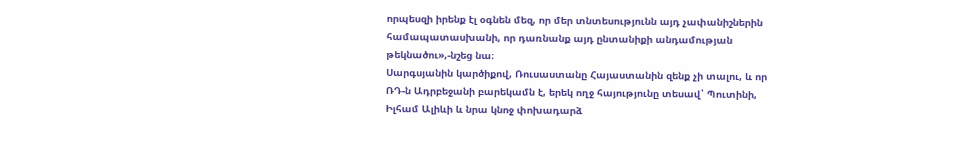որպեսզի իրենք էլ օգնեն մեզ, որ մեր տնտեսությունն այդ չափանիշներին համապատասխանի, որ դառնանք այդ ընտանիքի անդամության թեկնածու»,-նշեց նա։
Սարգսյանին կարծիքով, Ռուսաստանը Հայաստանին զենք չի տալու, և որ ՌԴ-ն Ադրբեջանի բարեկամն է, երեկ ողջ հայությունը տեսավ՝ Պուտինի, Իլհամ Ալիևի և նրա կնոջ փոխադարձ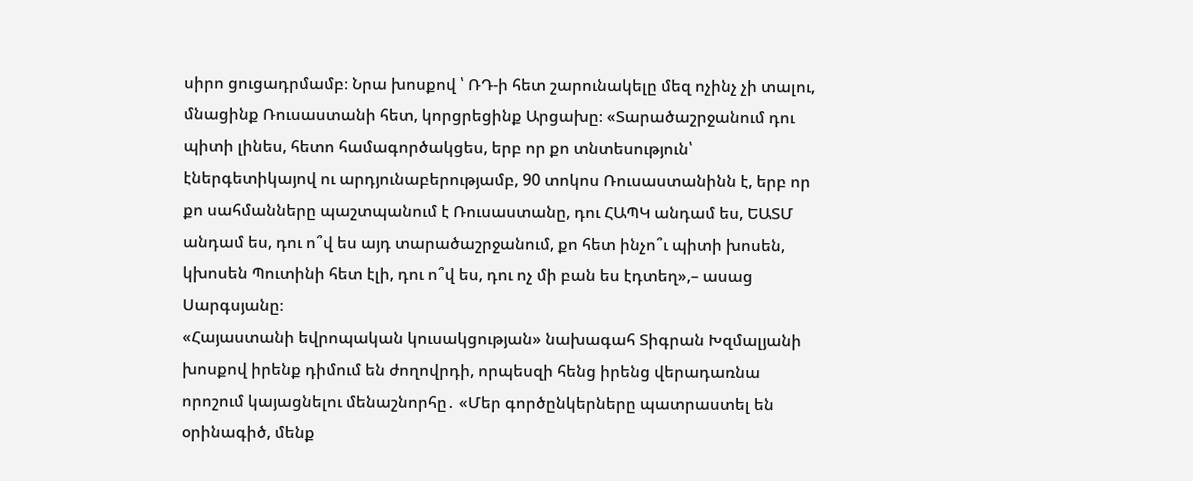սիրո ցուցադրմամբ։ Նրա խոսքով ՝ ՌԴ-ի հետ շարունակելը մեզ ոչինչ չի տալու, մնացինք Ռուսաստանի հետ, կորցրեցինք Արցախը։ «Տարածաշրջանում դու պիտի լինես, հետո համագործակցես, երբ որ քո տնտեսություն՝ էներգետիկայով ու արդյունաբերությամբ, 90 տոկոս Ռուսաստանինն է, երբ որ քո սահմանները պաշտպանում է Ռուսաստանը, դու ՀԱՊԿ անդամ ես, ԵԱՏՄ անդամ ես, դու ո՞վ ես այդ տարածաշրջանում, քո հետ ինչո՞ւ պիտի խոսեն, կխոսեն Պուտինի հետ էլի, դու ո՞վ ես, դու ոչ մի բան ես էդտեղ»,– ասաց Սարգսյանը։
«Հայաստանի եվրոպական կուսակցության» նախագահ Տիգրան Խզմալյանի խոսքով իրենք դիմում են ժողովրդի, որպեսզի հենց իրենց վերադառնա որոշում կայացնելու մենաշնորհը․ «Մեր գործընկերները պատրաստել են օրինագիծ, մենք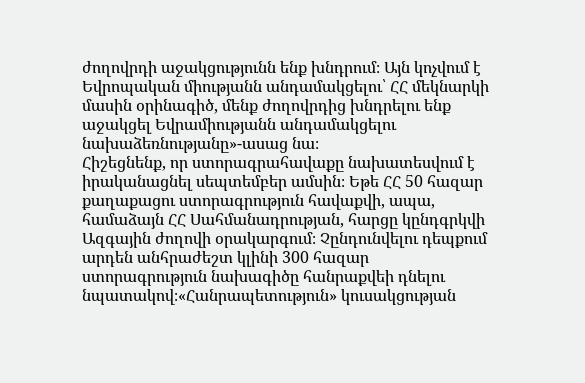ժողովրդի աջակցությունն ենք խնդրում։ Այն կոչվում է Եվրոպական միությանն անդամակցելու՝ ՀՀ մեկնարկի մասին օրինագիծ, մենք ժողովրդից խնդրելու ենք աջակցել Եվրամիությանն անդամակցելու նախաձեռնությանը»-ասաց նա։
Հիշեցնենք, որ ստորագրահավաքը նախատեսվում է իրականացնել սեպտեմբեր ամսին։ Եթե ՀՀ 50 հազար քաղաքացու ստորագրություն հավաքվի, ապա, համաձայն ՀՀ Սահմանադրության, հարցը կընդգրկվի Ազգային ժողովի օրակարգում։ Չընդունվելու դեպքում արդեն անհրաժեշտ կլինի 300 հազար ստորագրություն նախագիծը հանրաքվեի դնելու նպատակով։«Հանրապետություն» կուսակցության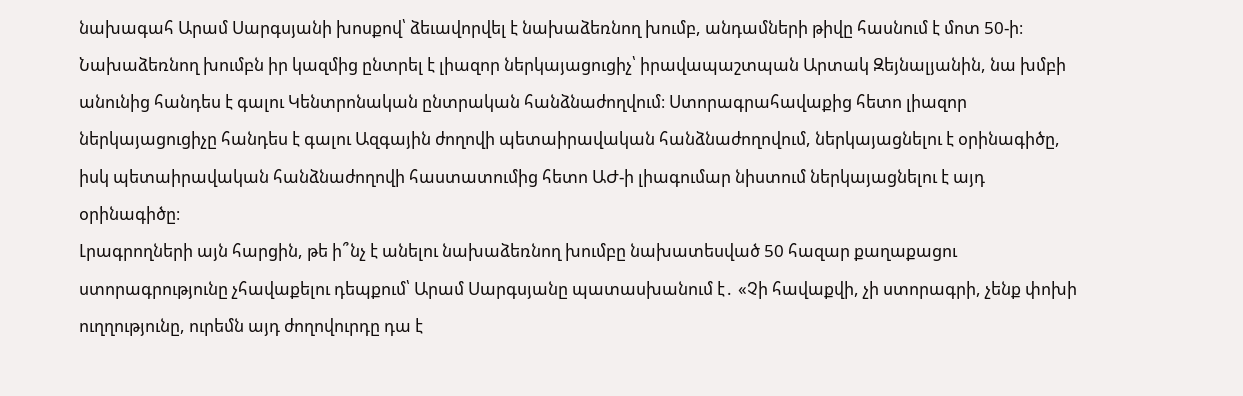նախագահ Արամ Սարգսյանի խոսքով՝ ձեւավորվել է նախաձեռնող խումբ, անդամների թիվը հասնում է մոտ 50-ի։ Նախաձեռնող խումբն իր կազմից ընտրել է լիազոր ներկայացուցիչ՝ իրավապաշտպան Արտակ Զեյնալյանին, նա խմբի անունից հանդես է գալու Կենտրոնական ընտրական հանձնաժողվում։ Ստորագրահավաքից հետո լիազոր ներկայացուցիչը հանդես է գալու Ազգային ժողովի պետաիրավական հանձնաժողովում, ներկայացնելու է օրինագիծը, իսկ պետաիրավական հանձնաժողովի հաստատումից հետո ԱԺ-ի լիագումար նիստում ներկայացնելու է այդ օրինագիծը։
Լրագրողների այն հարցին, թե ի՞նչ է անելու նախաձեռնող խումբը նախատեսված 50 հազար քաղաքացու ստորագրությունը չհավաքելու դեպքում՝ Արամ Սարգսյանը պատասխանում է․ «Չի հավաքվի, չի ստորագրի, չենք փոխի ուղղությունը, ուրեմն այդ ժողովուրդը դա է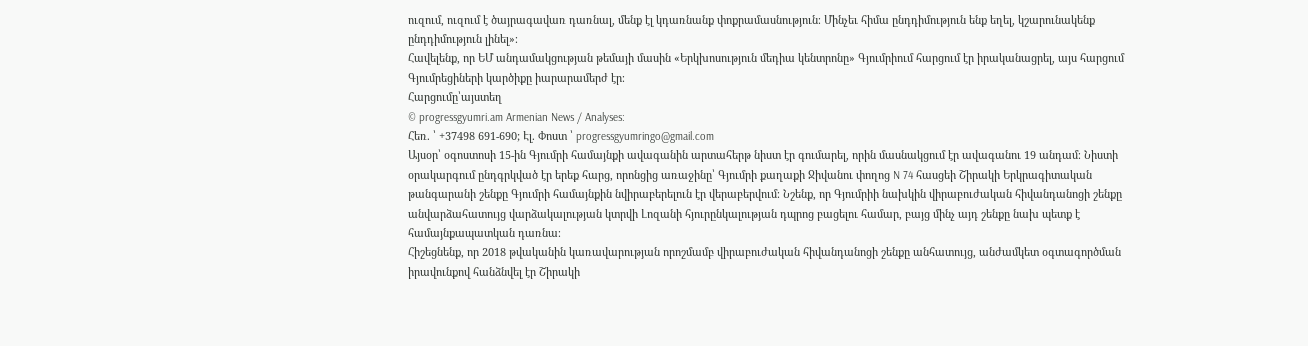ուզում, ուզում է ծայրագավառ դառնալ, մենք էլ կդառնանք փոքրամասնություն։ Մինչեւ հիմա ընդդիմություն ենք եղել, կշարունակենք ընդդիմություն լինել»։
Հավելենք, որ ԵՄ անդամակցության թեմայի մասին «Երկխոսություն մեդիա կենտրոնը» Գյումրիում հարցում էր իրականացրել, այս հարցում Գյումրեցիների կարծիքը իարարամերժ էր։
Հարցումը՝այստեղ
© progressgyumri.am Armenian News / Analyses:
Հեռ. ՝ +37498 691-690; Էլ. Փոստ ՝ progressgyumringo@gmail.com
Այսօր՝ օգոստոսի 15-ին Գյումրի համայնքի ավագանին արտահերթ նիստ էր գումարել, որին մասնակցում էր ավագանու 19 անդամ։ Նիստի օրակարգում ընդգրկված էր երեք հարց, որոնցից առաջինը՝ Գյումրի քաղաքի Ջիվանու փողոց N 74 հասցեի Շիրակի Երկրագիտական թանգարանի շենքը Գյումրի համայնքին նվիրաբերելուն էր վերաբերվում։ Նշենք, որ Գյումրիի նախկին վիրաբուժական հիվանդանոցի շենքը անվարձահատույց վարձակալության կտրվի Լոզանի հյուրընկալության դպրոց բացելու համար, բայց մինչ այդ շենքը նախ պետք է համայնքապատկան դառնա։
Հիշեցնենք, որ 2018 թվականին կառավարության որոշմամբ վիրաբուժական հիվանդանոցի շենքը անհատույց, անժամկետ օգտագործման իրավունքով հանձնվել էր Շիրակի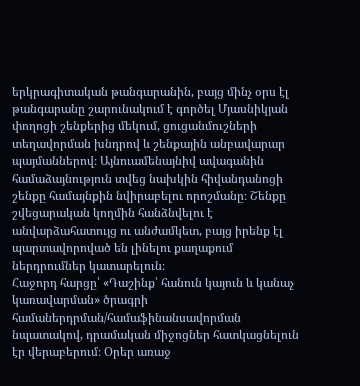երկրագիտական թանգարանին, բայց մինչ օրս էլ թանգարանը շարունակում է գործել Մյասնիկյան փողոցի շենքերից մեկում, ցուցանմուշների տեղավորման խնդրով և շենքային անբավարար պայմաններով։ Այնուամենայնիվ ավագանին համաձայնություն տվեց նախկին հիվանդանոցի շենքը համայնքին նվիրաբելու որոշմանը։ Շենքը շվեցարական կողմին հանձնվելու է անվարձահատույց ու անժամկետ, բայց իրենք էլ պարտավորոված են լինելու քաղաքում ներդրումներ կատարելուն։
Հաջորդ հարցը՝ «Դաշինք՝ հանուն կայուն և կանաչ կառավարման» ծրագրի համաներդրման/համաֆինանսավորման նպատակով, դրամական միջոցներ հատկացնելուն էր վերաբերում։ Օրեր առաջ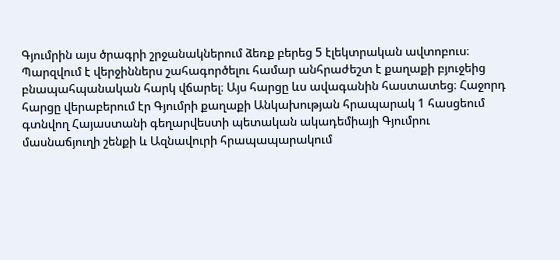Գյումրին այս ծրագրի շրջանակներում ձեռք բերեց 5 էլեկտրական ավտոբուս։ Պարզվում է վերջիններս շահագործելու համար անհրաժեշտ է քաղաքի բյուջեից բնապահպանական հարկ վճարել։ Այս հարցը ևս ավագանին հաստատեց։ Հաջորդ հարցը վերաբերում էր Գյումրի քաղաքի Անկախության հրապարակ 1 հասցեում գտնվող Հայաստանի գեղարվեստի պետական ակադեմիայի Գյումրու մասնաճյուղի շենքի և Ազնավուրի հրապապարակում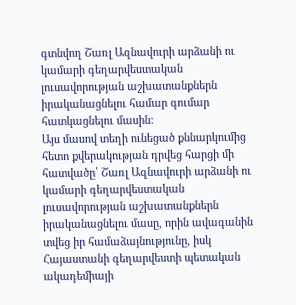գտնվող Շառլ Ազնավուրի արձանի ու կամարի գեղարվեստական լուսավորության աշխատանքներն իրականացնելու համար գումար հատկացնելու մասին:
Այս մասով տեղի ունեցած քննարկումից հետո քվերակության դրվեց հարցի մի հատվածը՝ Շառլ Ազնավուրի արձանի ու կամարի գեղարվեստական լուսավորության աշխատանքներն իրականացնելու մասը, որին ավագանին տվեց իր համաձայնությունը, իսկ Հայաստանի գեղարվեստի պետական ակադեմիայի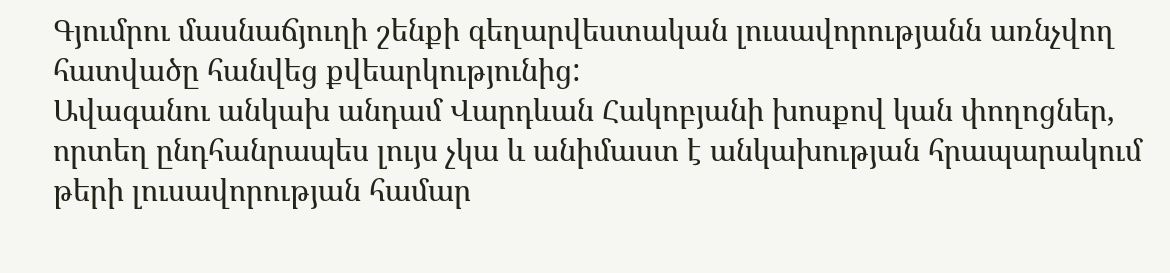Գյումրու մասնաճյուղի շենքի գեղարվեստական լուսավորությանն առնչվող հատվածը հանվեց քվեարկությունից:
Ավագանու անկախ անդամ Վարդևան Հակոբյանի խոսքով կան փողոցներ, որտեղ ընդհանրապես լույս չկա և անիմաստ է անկախության հրապարակում թերի լուսավորության համար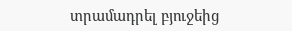տրամադրել բյուջեից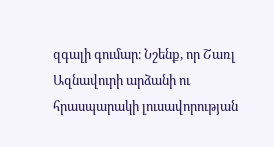զգալի գումար։ Նշենք, որ Շառլ Ազնավուրի արձանի ու հրասպարակի լուսավորության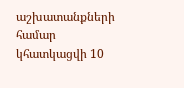աշխատանքների համար կհատկացվի 10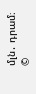մլն․ դրամ։
©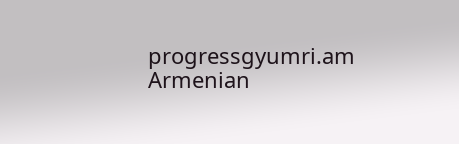progressgyumri.am Armenian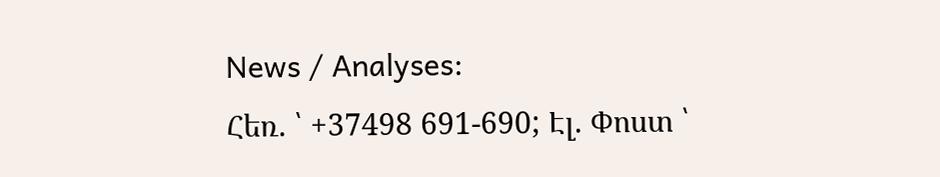News / Analyses:
Հեռ. ՝ +37498 691-690; Էլ. Փոստ ՝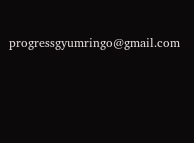progressgyumringo@gmail.com